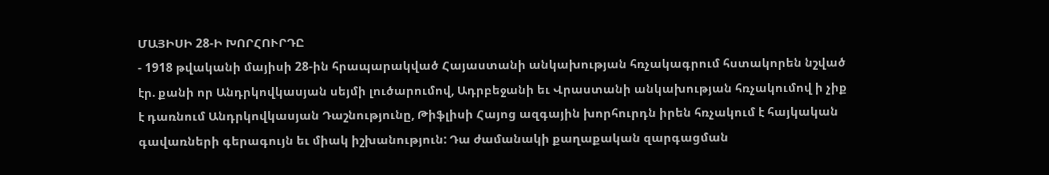ՄԱՅԻՍԻ 28-Ի ԽՈՐՀՈՒՐԴԸ
- 1918 թվականի մայիսի 28-ին հրապարակված Հայաստանի անկախության հռչակագրում հստակորեն նշված էր. քանի որ Անդրկովկասյան սեյմի լուծարումով, Ադրբեջանի եւ Վրաստանի անկախության հռչակումով ի չիք է դառնում Անդրկովկասյան Դաշնությունը, Թիֆլիսի Հայոց ազգային խորհուրդն իրեն հռչակում է հայկական գավառների գերագույն եւ միակ իշխանություն: Դա ժամանակի քաղաքական զարգացման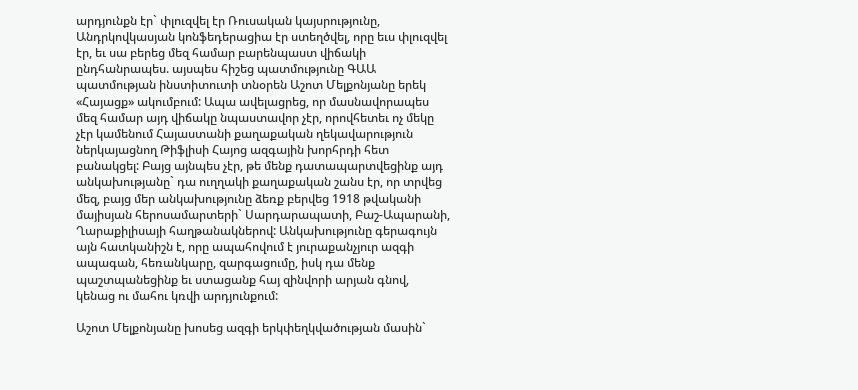արդյունքն էր` փլուզվել էր Ռուսական կայսրությունը, Անդրկովկասյան կոնֆեդերացիա էր ստեղծվել, որը եւս փլուզվել էր, եւ սա բերեց մեզ համար բարենպաստ վիճակի ընդհանրապես. այսպես հիշեց պատմությունը ԳԱԱ պատմության ինստիտուտի տնօրեն Աշոտ Մելքոնյանը երեկ «Հայացք» ակումբում: Ապա ավելացրեց, որ մասնավորապես մեզ համար այդ վիճակը նպաստավոր չէր, որովհետեւ ոչ մեկը չէր կամենում Հայաստանի քաղաքական ղեկավարություն ներկայացնող Թիֆլիսի Հայոց ազգային խորհրդի հետ բանակցել: Բայց այնպես չէր, թե մենք դատապարտվեցինք այդ անկախությանը` դա ուղղակի քաղաքական շանս էր, որ տրվեց մեզ, բայց մեր անկախությունը ձեռք բերվեց 1918 թվականի մայիսյան հերոսամարտերի` Սարդարապատի, Բաշ-Ապարանի, Ղարաքիլիսայի հաղթանակներով: Անկախությունը գերագույն այն հատկանիշն է, որը ապահովում է յուրաքանչյուր ազգի ապագան, հեռանկարը, զարգացումը, իսկ դա մենք պաշտպանեցինք եւ ստացանք հայ զինվորի արյան գնով, կենաց ու մահու կռվի արդյունքում:

Աշոտ Մելքոնյանը խոսեց ազգի երկփեղկվածության մասին`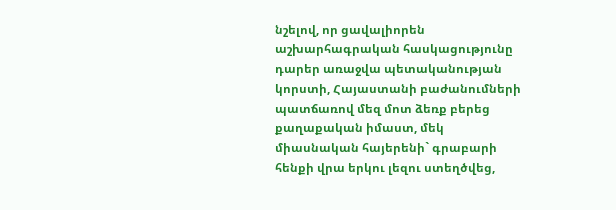նշելով, որ ցավալիորեն աշխարհագրական հասկացությունը դարեր առաջվա պետականության կորստի, Հայաստանի բաժանումների պատճառով մեզ մոտ ձեռք բերեց քաղաքական իմաստ, մեկ միասնական հայերենի` գրաբարի հենքի վրա երկու լեզու ստեղծվեց,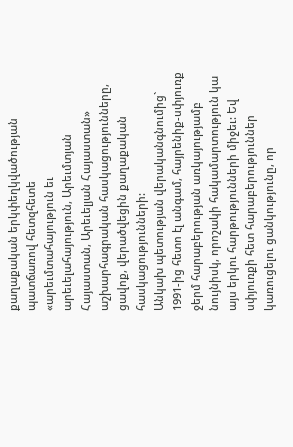քաղաքական երկփեղկվածության պատճառով հետզհետե «արեւմտահայություն եւ արեւելահայություն, Արեւմտյան Հայաստան, Արեւելյան Հայաստան» աշխարհագրական հասկացությունները, ցավոք, վերածվեցին քաղաքական հասկացությունների:
Անկախ պետության վերականգնումից` 1991-ից հետո էլ անգամ, հայրենիք-սփյուռք ջերմ հարաբերության առկայությամբ նույնիսկ, որոշակի հակամարտություն կա այս երկու հարթությունների միջեւ: Եվ սփյուռքի հետ հարաբերություններ կառուցելու ցանկությունը, որ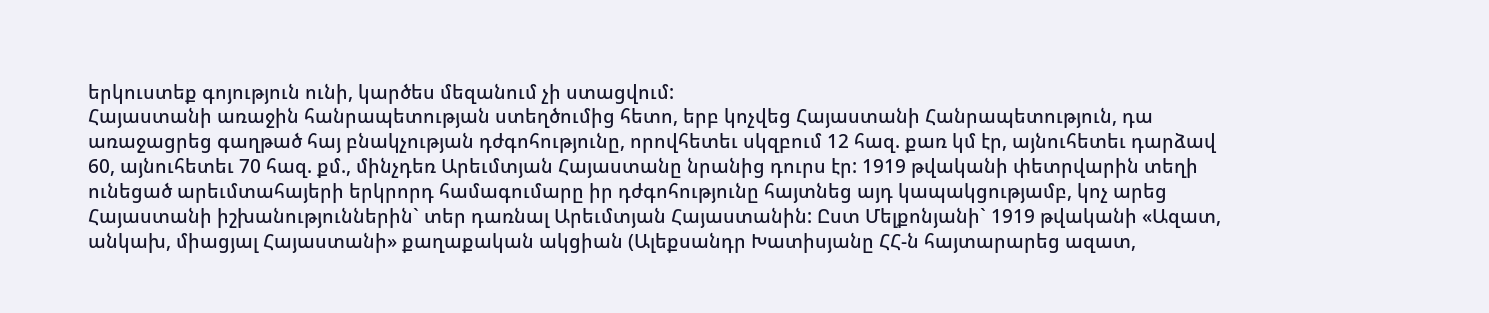երկուստեք գոյություն ունի, կարծես մեզանում չի ստացվում:
Հայաստանի առաջին հանրապետության ստեղծումից հետո, երբ կոչվեց Հայաստանի Հանրապետություն, դա առաջացրեց գաղթած հայ բնակչության դժգոհությունը, որովհետեւ սկզբում 12 հազ. քառ կմ էր, այնուհետեւ դարձավ 60, այնուհետեւ 70 հազ. քմ., մինչդեռ Արեւմտյան Հայաստանը նրանից դուրս էր: 1919 թվականի փետրվարին տեղի ունեցած արեւմտահայերի երկրորդ համագումարը իր դժգոհությունը հայտնեց այդ կապակցությամբ, կոչ արեց Հայաստանի իշխանություններին` տեր դառնալ Արեւմտյան Հայաստանին: Ըստ Մելքոնյանի` 1919 թվականի «Ազատ, անկախ, միացյալ Հայաստանի» քաղաքական ակցիան (Ալեքսանդր Խատիսյանը ՀՀ-ն հայտարարեց ազատ,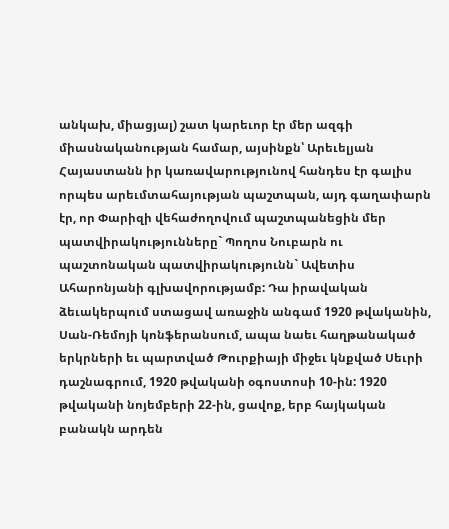անկախ, միացյալ) շատ կարեւոր էր մեր ազգի միասնականության համար, այսինքն՝ Արեւելյան Հայաստանն իր կառավարությունով հանդես էր գալիս որպես արեւմտահայության պաշտպան, այդ գաղափարն էր, որ Փարիզի վեհաժողովում պաշտպանեցին մեր պատվիրակությունները` Պողոս Նուբարն ու պաշտոնական պատվիրակությունն` Ավետիս Ահարոնյանի գլխավորությամբ: Դա իրավական ձեւակերպում ստացավ առաջին անգամ 1920 թվականին, Սան-Ռեմոյի կոնֆերանսում, ապա նաեւ հաղթանակած երկրների եւ պարտված Թուրքիայի միջեւ կնքված Սեւրի դաշնագրում, 1920 թվականի օգոստոսի 10-ին: 1920 թվականի նոյեմբերի 22-ին, ցավոք, երբ հայկական բանակն արդեն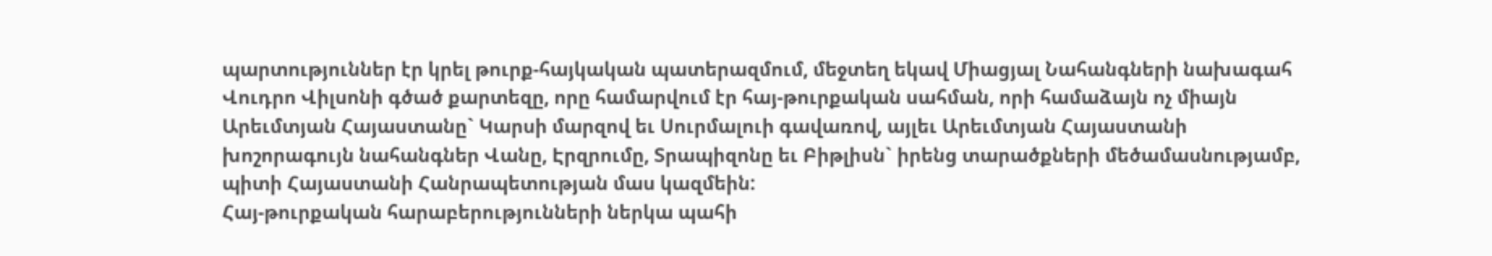պարտություններ էր կրել թուրք-հայկական պատերազմում, մեջտեղ եկավ Միացյալ Նահանգների նախագահ Վուդրո Վիլսոնի գծած քարտեզը, որը համարվում էր հայ-թուրքական սահման, որի համաձայն ոչ միայն Արեւմտյան Հայաստանը` Կարսի մարզով եւ Սուրմալուի գավառով, այլեւ Արեւմտյան Հայաստանի խոշորագույն նահանգներ Վանը, Էրզրումը, Տրապիզոնը եւ Բիթլիսն` իրենց տարածքների մեծամասնությամբ, պիտի Հայաստանի Հանրապետության մաս կազմեին:
Հայ-թուրքական հարաբերությունների ներկա պահի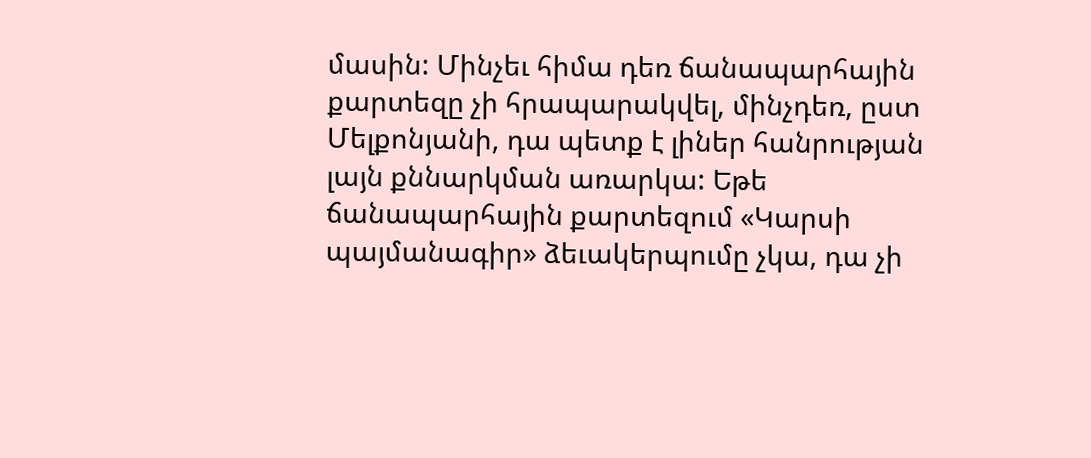մասին: Մինչեւ հիմա դեռ ճանապարհային քարտեզը չի հրապարակվել, մինչդեռ, ըստ Մելքոնյանի, դա պետք է լիներ հանրության լայն քննարկման առարկա: Եթե ճանապարհային քարտեզում «Կարսի պայմանագիր» ձեւակերպումը չկա, դա չի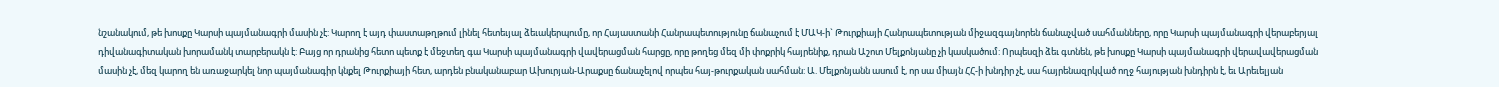նշանակում, թե խոսքը Կարսի պայմանագրի մասին չէ: Կարող է այդ փաստաթղթում լինել հետեւյալ ձեւակերպումը, որ Հայաստանի Հանրապետությունը ճանաչում է ՄԱԿ-ի` Թուրքիայի Հանրապետության միջազգայնորեն ճանաչված սահմանները, որը Կարսի պայմանագրի վերաբերյալ դիվանագիտական խորամանկ տարբերակն է: Բայց որ դրանից հետո պետք է մեջտեղ գա Կարսի պայմանագրի վավերացման հարցը, որը թողեց մեզ մի փոքրիկ հայրենիք, դրան Աշոտ Մելքոնյանը չի կասկածում: Որպեսզի ձեւ գտնեն, թե խոսքը Կարսի պայմանագրի վերավավերացման մասին չէ, մեզ կարող են առաջարկել նոր պայմանագիր կնքել Թուրքիայի հետ, արդեն բնականաբար Ախուրյան-Արաքսը ճանաչելով որպես հայ-թուրքական սահման: Ա. Մելքոնյանն ասում է, որ սա միայն ՀՀ-ի խնդիր չէ, սա հայրենազրկված ողջ հայության խնդիրն է, եւ Արեւելյան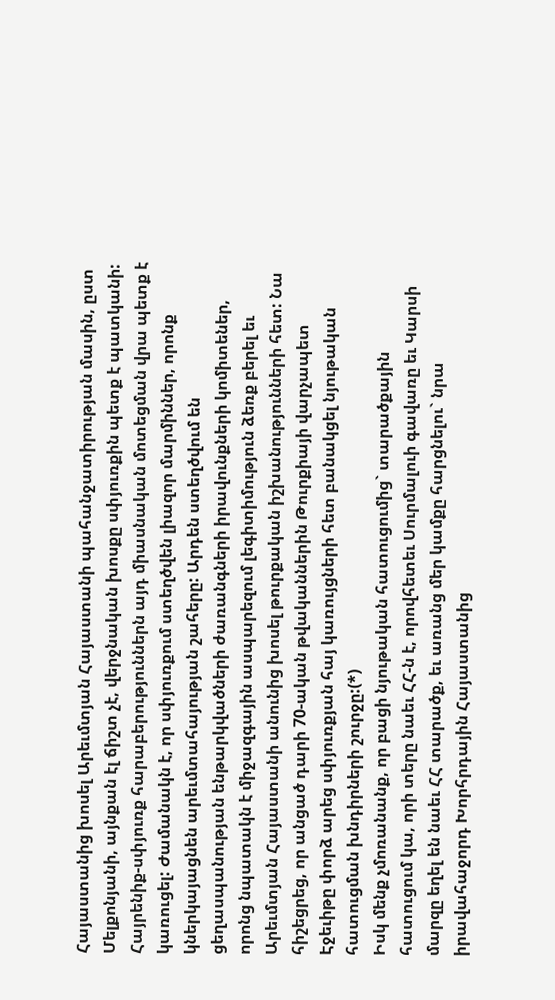Հայաստանից խոսել Արեւմտյան Հայաստանի պահանջատիրության մասին, ըստ Մելքոնյանի, այնքան էլ ճիշտ չէ, վերջնական խոսքը սփյուռքին պետք է պատկանի: Հայրենիք-սփյուռք հարաբերություններն այդ միասնական մոտեցման վրա պետք է կառուցել: Ժամանակն է, որ սփյուռքում ստեղծվեն լիազոր մարմիններ, որոնք կներկայացնեն արեւմտահայության շահերը: Արդեն ստեղծվում են ցեղասպանության ենթարկվածների ժառանգների իրավունքների կոմիտեներ, որոնց նպատակն է միջազգային ասպարեզում լեգիտիմություն ձեռք բերել եւ Արեւմտյան Հայաստանի անունից խոսել թուրքական իշխանությունների հետ: Նա հիշեցրեց, որ անցած դարի 70-ական թվականներին Թուրքիայի վարչապետ Էջեւիթը փորձ արեց սփյուռքյան հայ կառույցների հետ բանակցել նյութական հատուցման խնդիրների շուրջը:(*)
Իսկ մենք չմոռանանք, որ բացի նյութական հատուցումից` տարածքային հատուցում կա, որի տերը նաեւ ՀՀ-ն է, որովհետեւ Սուրմալուի գավառը եւ Կարսի մարզը եղել են նաեւ ՀՀ տարածք, եւ առանց մեր կամքը հարցնելու` նրա իրավահաջորդ Խորհրդային Հայաստանից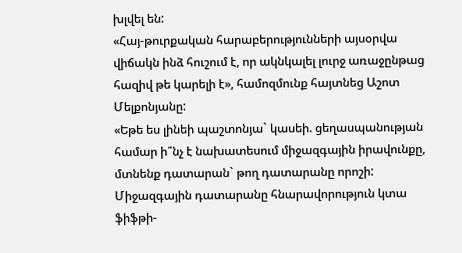խլվել են:
«Հայ-թուրքական հարաբերությունների այսօրվա վիճակն ինձ հուշում է, որ ակնկալել լուրջ առաջընթաց հազիվ թե կարելի է», համոզմունք հայտնեց Աշոտ Մելքոնյանը:
«Եթե ես լինեի պաշտոնյա` կասեի. ցեղասպանության համար ի՞նչ է նախատեսում միջազգային իրավունքը, մտնենք դատարան` թող դատարանը որոշի: Միջազգային դատարանը հնարավորություն կտա ֆիֆթի-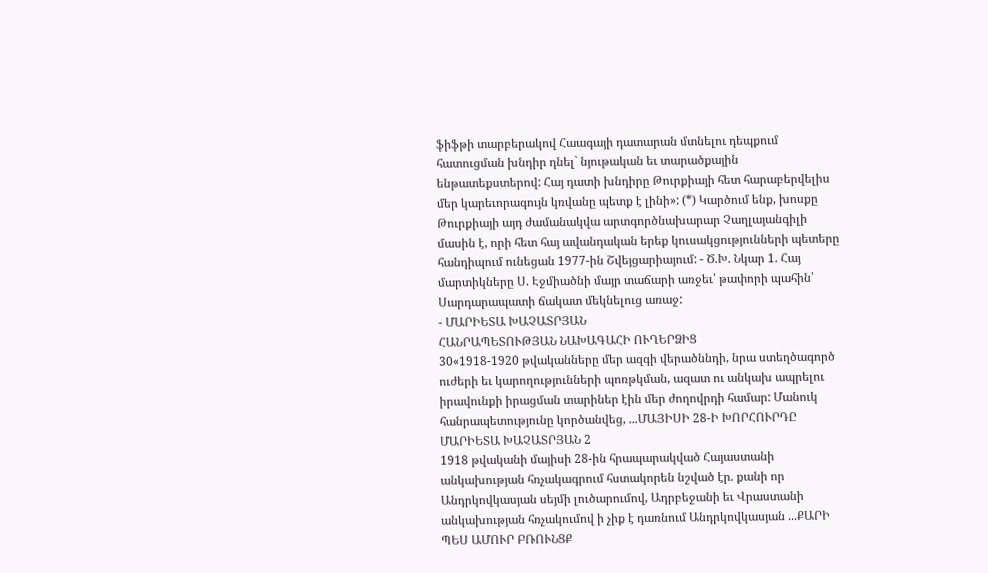ֆիֆթի տարբերակով Հաագայի դատարան մտնելու դեպքում հատուցման խնդիր դնել` նյութական եւ տարածքային ենթատեքստերով: Հայ դատի խնդիրը Թուրքիայի հետ հարաբերվելիս մեր կարեւորագույն կռվանը պետք է լինի»: (*) Կարծում ենք, խոսքը Թուրքիայի այդ ժամանակվա արտգործնախարար Չաղլայանգիլի մասին է, որի հետ հայ ավանդական երեք կուսակցությունների պետերը հանդիպում ունեցան 1977-ին Շվեյցարիայում: - Ծ.Խ. Նկար 1. Հայ մարտիկները Ս. Էջմիածնի մայր տաճարի առջեւ՝ թափորի պահին՝ Սարդարապատի ճակատ մեկնելուց առաջ:
- ՄԱՐԻԵՏԱ ԽԱՉԱՏՐՅԱՆ
ՀԱՆՐԱՊԵՏՈՒԹՅԱՆ ՆԱԽԱԳԱՀԻ ՈՒՂԵՐՁԻՑ
30«1918-1920 թվականները մեր ազգի վերածննդի, նրա ստեղծագործ ուժերի եւ կարողությունների պոռթկման, ազատ ու անկախ ապրելու իրավունքի իրացման տարիներ էին մեր ժողովրդի համար: Մանուկ հանրապետությունը կործանվեց, ...ՄԱՅԻՍԻ 28-Ի ԽՈՐՀՈՒՐԴԸ
ՄԱՐԻԵՏԱ ԽԱՉԱՏՐՅԱՆ 2
1918 թվականի մայիսի 28-ին հրապարակված Հայաստանի անկախության հռչակագրում հստակորեն նշված էր. քանի որ Անդրկովկասյան սեյմի լուծարումով, Ադրբեջանի եւ Վրաստանի անկախության հռչակումով ի չիք է դառնում Անդրկովկասյան ...ՔԱՐԻ ՊԵՍ ԱՄՈՒՐ ԲՌՈՒՆՑՔ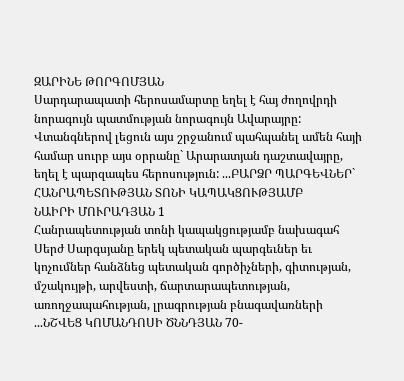ԶԱՐԻՆԵ ԹՈՐԳՈՄՅԱՆ
Սարդարապատի հերոսամարտը եղել է հայ ժողովրդի նորագույն պատմության նորագույն Ավարայրը: Վտանգներով լեցուն այս շրջանում պահպանել ամեն հայի համար սուրբ այս օրրանը` Արարատյան դաշտավայրը, եղել է պարզապես հերոսություն: ...ԲԱՐՁՐ ՊԱՐԳԵՎՆԵՐ` ՀԱՆՐԱՊԵՏՈՒԹՅԱՆ ՏՈՆԻ ԿԱՊԱԿՑՈՒԹՅԱՄԲ
ՆԱԻՐԻ ՄՈՒՐԱԴՅԱՆ 1
Հանրապետության տոնի կապակցությամբ նախագահ Սերժ Սարգսյանը երեկ պետական պարգեւներ եւ կոչումներ հանձնեց պետական գործիչների, գիտության, մշակույթի, արվեստի, ճարտարապետության, առողջապահության, լրագրության բնագավառների ...ՆՇՎԵՑ ԿՈՄԱՆԴՈՍԻ ԾՆՆԴՅԱՆ 70-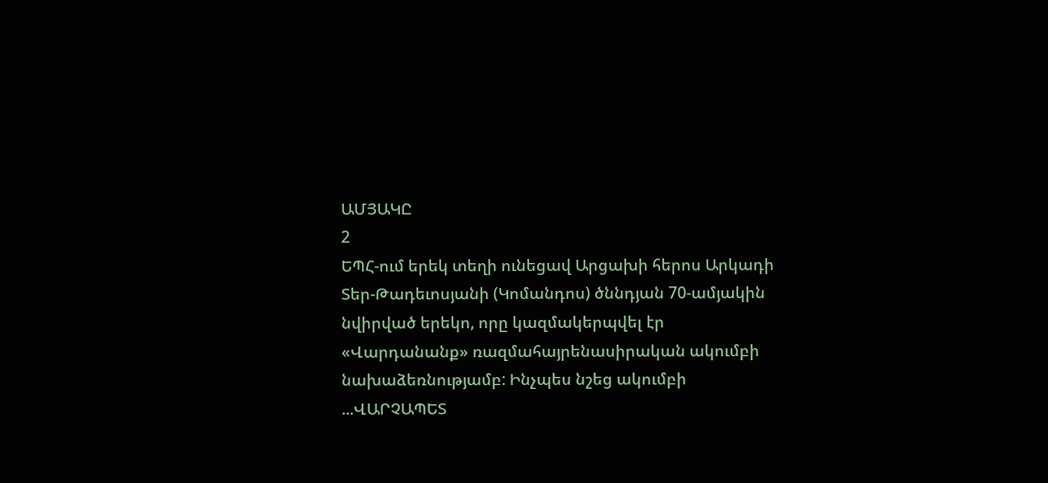ԱՄՅԱԿԸ
2
ԵՊՀ-ում երեկ տեղի ունեցավ Արցախի հերոս Արկադի Տեր-Թադեւոսյանի (Կոմանդոս) ծննդյան 70-ամյակին նվիրված երեկո, որը կազմակերպվել էր «Վարդանանք» ռազմահայրենասիրական ակումբի նախաձեռնությամբ: Ինչպես նշեց ակումբի ...ՎԱՐՉԱՊԵՏ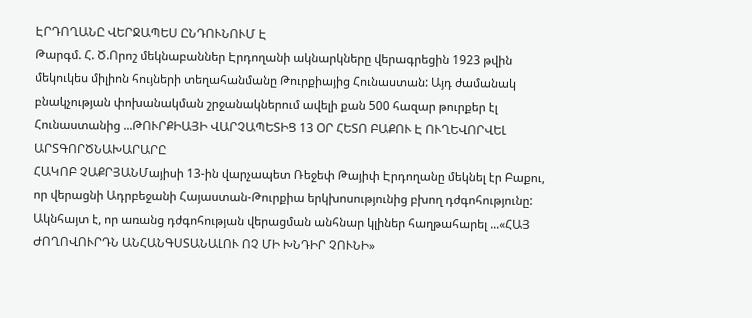ԷՐԴՈՂԱՆԸ ՎԵՐՋԱՊԵՍ ԸՆԴՈՒՆՈՒՄ Է
Թարգմ. Հ. Ծ.Որոշ մեկնաբաններ Էրդողանի ակնարկները վերագրեցին 1923 թվին մեկուկես միլիոն հույների տեղահանմանը Թուրքիայից Հունաստան: Այդ ժամանակ բնակչության փոխանակման շրջանակներում ավելի քան 500 հազար թուրքեր էլ Հունաստանից ...ԹՈՒՐՔԻԱՅԻ ՎԱՐՉԱՊԵՏԻՑ 13 ՕՐ ՀԵՏՈ ԲԱՔՈՒ Է ՈՒՂԵՎՈՐՎԵԼ ԱՐՏԳՈՐԾՆԱԽԱՐԱՐԸ
ՀԱԿՈԲ ՉԱՔՐՅԱՆՄայիսի 13-ին վարչապետ Ռեջեփ Թայիփ Էրդողանը մեկնել էր Բաքու, որ վերացնի Ադրբեջանի Հայաստան-Թուրքիա երկխոսությունից բխող դժգոհությունը: Ակնհայտ է, որ առանց դժգոհության վերացման անհնար կլիներ հաղթահարել ...«ՀԱՅ ԺՈՂՈՎՈՒՐԴՆ ԱՆՀԱՆԳՍՏԱՆԱԼՈՒ ՈՉ ՄԻ ԽՆԴԻՐ ՉՈՒՆԻ»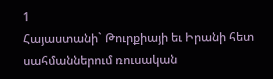1
Հայաստանի` Թուրքիայի եւ Իրանի հետ սահմաններում ռուսական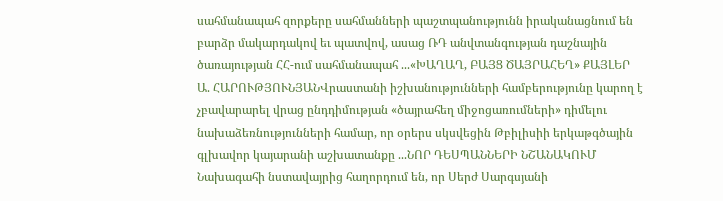սահմանապահ զորքերը սահմանների պաշտպանությունն իրականացնում են բարձր մակարդակով եւ պատվով, ասաց ՌԴ անվտանգության դաշնային ծառայության ՀՀ-ում սահմանապահ ...«ԽԱՂԱՂ, ԲԱՅՑ ԾԱՅՐԱՀԵՂ» ՔԱՅԼԵՐ
Ա. ՀԱՐՈՒԹՅՈՒՆՅԱՆՎրաստանի իշխանությունների համբերությունը կարող է չբավարարել վրաց ընդդիմության «ծայրահեղ միջոցառումների» դիմելու նախաձեռնությունների համար, որ օրերս սկսվեցին Թբիլիսիի երկաթգծային գլխավոր կայարանի աշխատանքը ...ՆՈՐ ԴԵՍՊԱՆՆԵՐԻ ՆՇԱՆԱԿՈՒՄ
Նախագահի նստավայրից հաղորդում են, որ Սերժ Սարգսյանի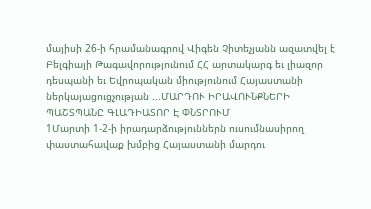մայիսի 26-ի հրամանագրով Վիգեն Չիտեչյանն ազատվել է Բելգիայի Թագավորությունում ՀՀ արտակարգ եւ լիազոր դեսպանի եւ Եվրոպական միությունում Հայաստանի ներկայացուցչության ...ՄԱՐԴՈՒ ԻՐԱՎՈՒՆՔՆԵՐԻ ՊԱՇՏՊԱՆԸ ԳԼԱԴԻԱՏՈՐ Է ՓՆՏՐՈՒՄ
1Մարտի 1-2-ի իրադարձություններն ուսումնասիրող փաստահավաք խմբից Հայաստանի մարդու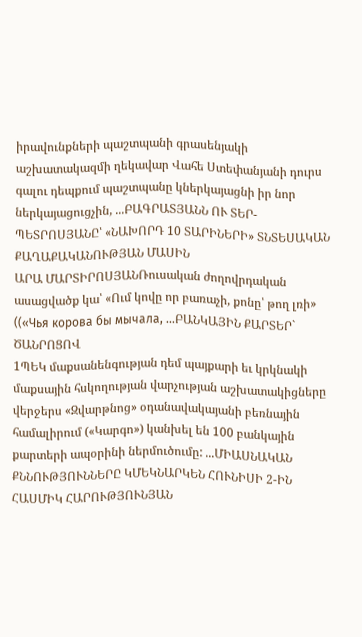իրավունքների պաշտպանի գրասենյակի աշխատակազմի ղեկավար Վահե Ստեփանյանի դուրս գալու դեպքում պաշտպանը կներկայացնի իր նոր ներկայացուցչին, ...ԲԱԳՐԱՏՅԱՆՆ ՈՒ ՏԵՐ-ՊԵՏՐՈՍՅԱՆԸ՝ «ՆԱԽՈՐԴ 10 ՏԱՐԻՆԵՐԻ» ՏՆՏԵՍԱԿԱՆ ՔԱՂԱՔԱԿԱՆՈՒԹՅԱՆ ՄԱՍԻՆ
ԱՐԱ ՄԱՐՏԻՐՈՍՅԱՆՌուսական ժողովրդական ասացվածք կա՝ «Ում կովը որ բառաչի, քոնը՝ թող լռի» ((«Чья корова бы мычала, ...ԲԱՆԿԱՅԻՆ ՔԱՐՏԵՐ` ԾԱՆՐՈՑՈՎ
1ՊԵԿ մաքսանենգության դեմ պայքարի եւ կրկնակի մաքսային հսկողության վարչության աշխատակիցները վերջերս «Զվարթնոց» օդանավակայանի բեռնային համալիրում («Կարգո») կանխել են 100 բանկային քարտերի ապօրինի ներմուծումը: ...ՄԻԱՍՆԱԿԱՆ ՔՆՆՈՒԹՅՈՒՆՆԵՐԸ ԿՄԵԿՆԱՐԿԵՆ ՀՈՒՆԻՍԻ 2-ԻՆ
ՀԱՍՄԻԿ ՀԱՐՈՒԹՅՈՒՆՅԱՆ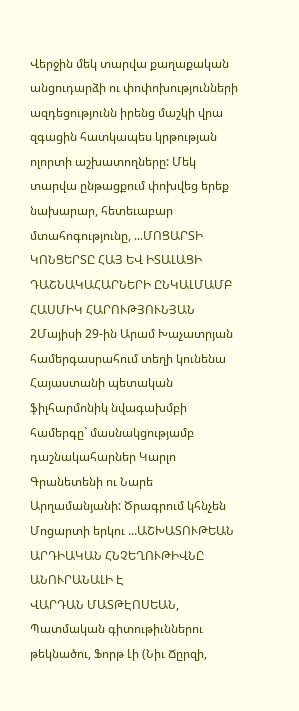Վերջին մեկ տարվա քաղաքական անցուդարձի ու փոփոխությունների ազդեցությունն իրենց մաշկի վրա զգացին հատկապես կրթության ոլորտի աշխատողները: Մեկ տարվա ընթացքում փոխվեց երեք նախարար, հետեւաբար մտահոգությունը, ...ՄՈՑԱՐՏԻ ԿՈՆՑԵՐՏԸ ՀԱՅ ԵՎ ԻՏԱԼԱՑԻ ԴԱՇՆԱԿԱՀԱՐՆԵՐԻ ԸՆԿԱԼՄԱՄԲ
ՀԱՍՄԻԿ ՀԱՐՈՒԹՅՈՒՆՅԱՆ 2Մայիսի 29-ին Արամ Խաչատրյան համերգասրահում տեղի կունենա Հայաստանի պետական ֆիլհարմոնիկ նվագախմբի համերգը` մասնակցությամբ դաշնակահարներ Կարլո Գրանետենի ու Նարե Արղամանյանի: Ծրագրում կհնչեն Մոցարտի երկու ...ԱՇԽԱՏՈՒԹԵԱՆ ԱՐԴԻԱԿԱՆ ՀՆՉԵՂՈՒԹԻՎՆԸ ԱՆՈՒՐԱՆԱԼԻ Է
ՎԱՐԴԱՆ ՄԱՏԹԷՈՍԵԱՆ, Պատմական գիտութիւններու թեկնածու, Ֆորթ Լի (Նիւ Ճըրզի,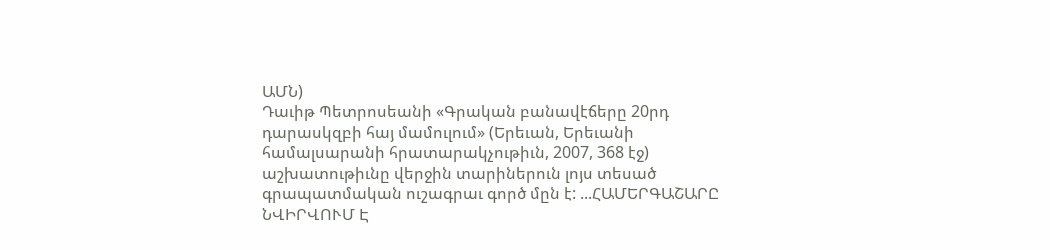ԱՄՆ)
Դաւիթ Պետրոսեանի «Գրական բանավէճերը 20րդ դարասկզբի հայ մամուլում» (Երեւան, Երեւանի համալսարանի հրատարակչութիւն, 2007, 368 էջ) աշխատութիւնը վերջին տարիներուն լոյս տեսած գրապատմական ուշագրաւ գործ մըն է: ...ՀԱՄԵՐԳԱՇԱՐԸ ՆՎԻՐՎՈՒՄ Է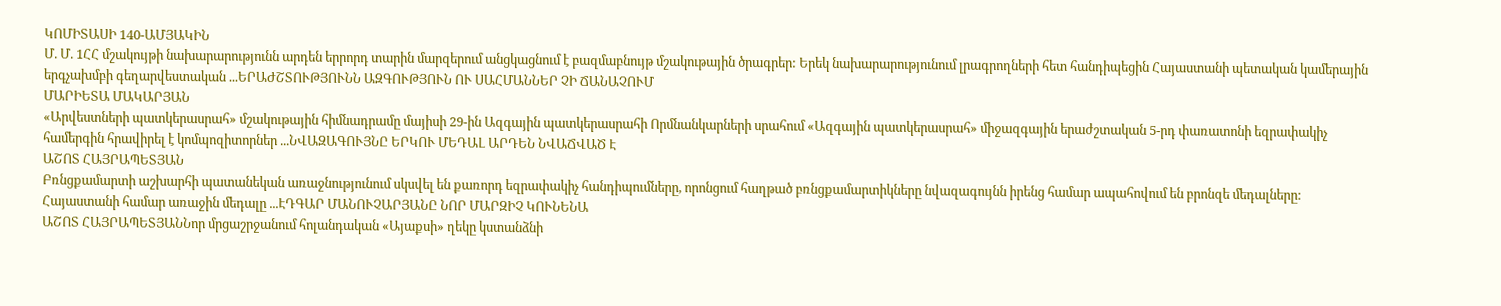ԿՈՄԻՏԱՍԻ 140-ԱՄՅԱԿԻՆ
Մ. Մ. 1ՀՀ մշակույթի նախարարությունն արդեն երրորդ տարին մարզերում անցկացնում է բազմաբնույթ մշակութային ծրագրեր: Երեկ նախարարությունում լրագրողների հետ հանդիպեցին Հայաստանի պետական կամերային երգչախմբի գեղարվեստական ...ԵՐԱԺՇՏՈՒԹՅՈՒՆՆ ԱԶԳՈՒԹՅՈՒՆ ՈՒ ՍԱՀՄԱՆՆԵՐ ՉԻ ՃԱՆԱՉՈՒՄ
ՄԱՐԻԵՏԱ ՄԱԿԱՐՅԱՆ
«Արվեստների պատկերասրահ» մշակութային հիմնադրամը մայիսի 29-ին Ազգային պատկերասրահի Որմնանկարների սրահում «Ազգային պատկերասրահ» միջազգային երաժշտական 5-րդ փառատոնի եզրափակիչ համերգին հրավիրել է կոմպոզիտորներ ...ՆՎԱԶԱԳՈՒՅՆԸ ԵՐԿՈՒ ՄԵԴԱԼ ԱՐԴԵՆ ՆՎԱՃՎԱԾ Է
ԱՇՈՏ ՀԱՅՐԱՊԵՏՅԱՆ
Բռնցքամարտի աշխարհի պատանեկան առաջնությունում սկսվել են քառորդ եզրափակիչ հանդիպումները, որոնցում հաղթած բռնցքամարտիկները նվազագույնն իրենց համար ապահովում են բրոնզե մեդալները: Հայաստանի համար առաջին մեդալը ...ԷԴԳԱՐ ՄԱՆՈՒՉԱՐՅԱՆԸ ՆՈՐ ՄԱՐԶԻՉ ԿՈՒՆԵՆԱ
ԱՇՈՏ ՀԱՅՐԱՊԵՏՅԱՆՆոր մրցաշրջանում հոլանդական «Այաքսի» ղեկը կստանձնի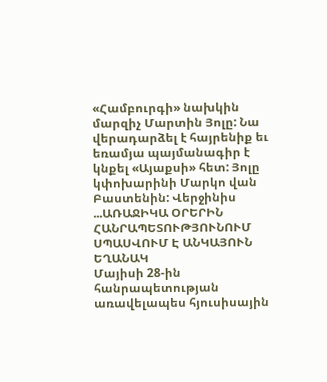«Համբուրգի» նախկին մարզիչ Մարտին Յոլը: Նա վերադարձել է հայրենիք եւ եռամյա պայմանագիր է կնքել «Այաքսի» հետ: Յոլը կփոխարինի Մարկո վան Բաստենին: Վերջինիս ...ԱՌԱՋԻԿԱ ՕՐԵՐԻՆ ՀԱՆՐԱՊԵՏՈՒԹՅՈՒՆՈՒՄ ՍՊԱՍՎՈՒՄ Է ԱՆԿԱՅՈՒՆ ԵՂԱՆԱԿ
Մայիսի 28-ին հանրապետության առավելապես հյուսիսային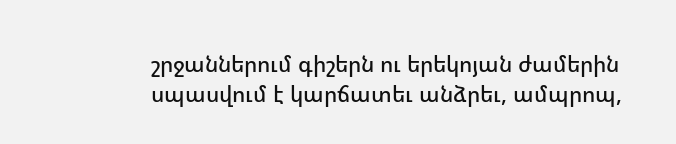շրջաններում գիշերն ու երեկոյան ժամերին սպասվում է կարճատեւ անձրեւ, ամպրոպ,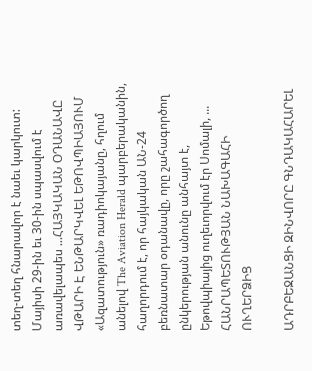տեղ-տեղ հնարավոր է նաեւ կարկուտ: Մայիսի 29-ին եւ 30-ին սպասվում է առավելապես ...ՀԱՅԿԱԿԱՆ ՕԴԱՆԱՎԸ ՎԹԱՐԻ Է ԵՆԹԱՐԿՎԵԼ ԵԹՈՎՊԻԱՅՈՒՄ
«Ազատություն» ռադիոկայանը, հղում անելով The Aviation Herald պարբերականին, հաղորդում է, որ հայկական ԱՆ-24 բեռնատար օդանավը, որը շահագործող ընկերության անունը անհայտ է, Եթովպիայից ուղեւորվում էր Սոմալի, ...
ՀԱՆՐԱՊԵՏՈՒԹՅԱՆ ՆԱԽԱԳԱՀԻ ՈՒՂԵՐՁԻՑ

ԱԴՐԲԵՋԱՆՑԻ ԶԻՆՎՈՐԸ ԳՆԴԱԿԱՀԱՐԵԼ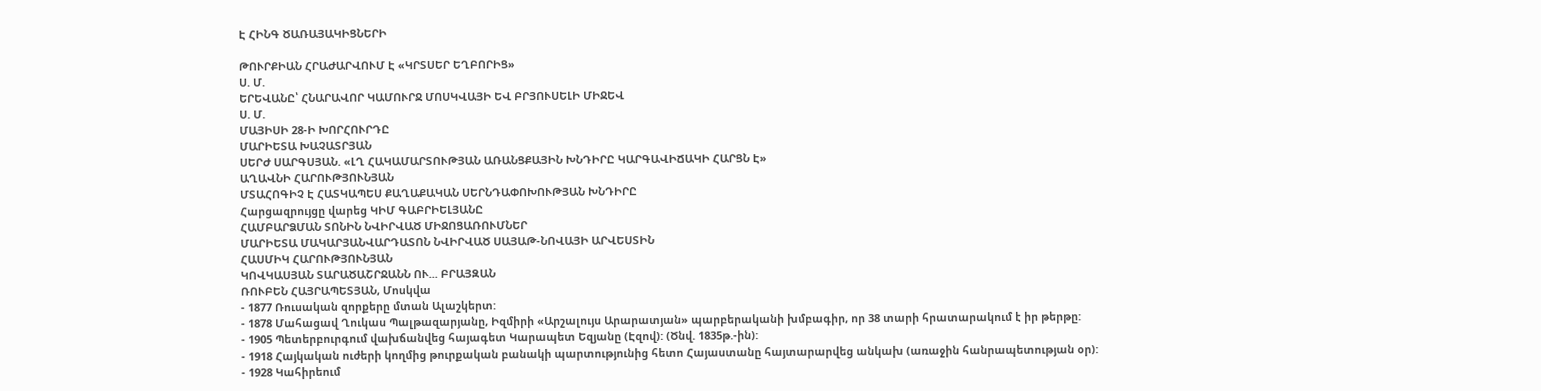Է ՀԻՆԳ ԾԱՌԱՅԱԿԻՑՆԵՐԻ

ԹՈՒՐՔԻԱՆ ՀՐԱԺԱՐՎՈՒՄ Է «ԿՐՏՍԵՐ ԵՂԲՈՐԻՑ»
Ս. Մ.
ԵՐԵՎԱՆԸ՝ ՀՆԱՐԱՎՈՐ ԿԱՄՈՒՐՋ ՄՈՍԿՎԱՅԻ ԵՎ ԲՐՅՈՒՍԵԼԻ ՄԻՋԵՎ
Ս. Մ.
ՄԱՅԻՍԻ 28-Ի ԽՈՐՀՈՒՐԴԸ
ՄԱՐԻԵՏԱ ԽԱՉԱՏՐՅԱՆ
ՍԵՐԺ ՍԱՐԳՍՅԱՆ. «ԼՂ ՀԱԿԱՄԱՐՏՈՒԹՅԱՆ ԱՌԱՆՑՔԱՅԻՆ ԽՆԴԻՐԸ ԿԱՐԳԱՎԻՃԱԿԻ ՀԱՐՑՆ Է»
ԱՂԱՎՆԻ ՀԱՐՈՒԹՅՈՒՆՅԱՆ
ՄՏԱՀՈԳԻՉ Է ՀԱՏԿԱՊԵՍ ՔԱՂԱՔԱԿԱՆ ՍԵՐՆԴԱՓՈԽՈՒԹՅԱՆ ԽՆԴԻՐԸ
Հարցազրույցը վարեց ԿԻՄ ԳԱԲՐԻԵԼՅԱՆԸ
ՀԱՄԲԱՐՁՄԱՆ ՏՈՆԻՆ ՆՎԻՐՎԱԾ ՄԻՋՈՑԱՌՈՒՄՆԵՐ
ՄԱՐԻԵՏԱ ՄԱԿԱՐՅԱՆՎԱՐԴԱՏՈՆ ՆՎԻՐՎԱԾ ՍԱՅԱԹ-ՆՈՎԱՅԻ ԱՐՎԵՍՏԻՆ
ՀԱՍՄԻԿ ՀԱՐՈՒԹՅՈՒՆՅԱՆ
ԿՈՎԿԱՍՅԱՆ ՏԱՐԱԾԱՇՐՋԱՆՆ ՈՒ... ԲՐԱՅԶԱՆ
ՌՈՒԲԵՆ ՀԱՅՐԱՊԵՏՅԱՆ, Մոսկվա
- 1877 Ռուսական զորքերը մտան Ալաշկերտ:
- 1878 Մահացավ Ղուկաս Պալթազարյանը, Իզմիրի «Արշալույս Արարատյան» պարբերականի խմբագիր, որ 38 տարի հրատարակում է իր թերթը:
- 1905 Պետերբուրգում վախճանվեց հայագետ Կարապետ Եզյանը (Էզով): (Ծնվ. 1835թ.-ին):
- 1918 Հայկական ուժերի կողմից թուրքական բանակի պարտությունից հետո Հայաստանը հայտարարվեց անկախ (առաջին հանրապետության օր):
- 1928 Կահիրեում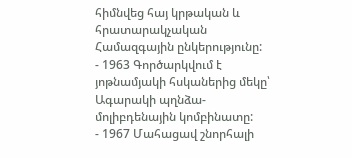հիմնվեց հայ կրթական և հրատարակչական Համազգային ընկերությունը:
- 1963 Գործարկվում է յոթնամյակի հսկաներից մեկը՝ Ագարակի պղնձա-մոլիբդենային կոմբինատը:
- 1967 Մահացավ շնորհալի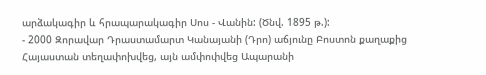արձակագիր և հրապարակագիր Սոս - Վանին: (Ծնվ. 1895 թ.):
- 2000 Զորավար Դրաստամարտ Կանայանի (Դրո) աճյունը Բոստոն քաղաքից Հայաստան տեղափոխվեց, այն ամփոփվեց Ապարանի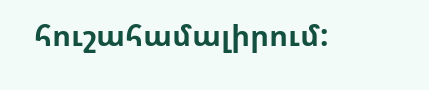հուշահամալիրում: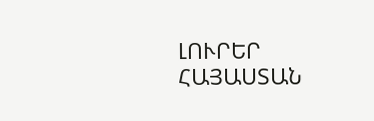ԼՈՒՐԵՐ ՀԱՅԱՍՏԱՆ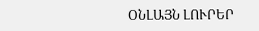ՕՆԼԱՅՆ ԼՈՒՐԵՐ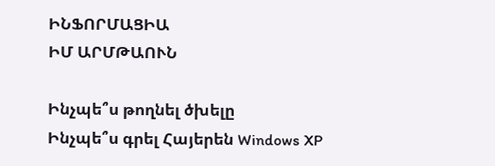ԻՆՖՈՐՄԱՑԻԱ
ԻՄ ԱՐՄԹԱՈՒՆ

Ինչպե՞ս թողնել ծխելը
Ինչպե՞ս գրել Հայերեն Windows XP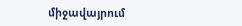միջավայրում